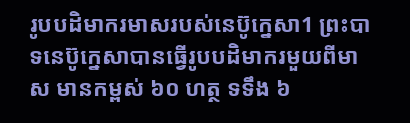រូបបដិមាករមាសរបស់នេប៊ូក្នេសា1 ព្រះបាទនេប៊ូក្នេសាបានធ្វើរូបបដិមាករមួយពីមាស មានកម្ពស់ ៦០ ហត្ថ ទទឹង ៦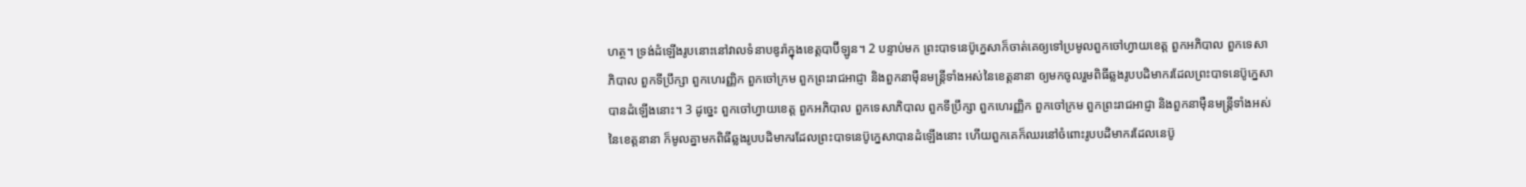ហត្ថ។ ទ្រង់ដំឡើងរូបនោះនៅវាលទំនាបឌូរ៉ាក្នុងខេត្តបាប៊ីឡូន។ 2 បន្ទាប់មក ព្រះបាទនេប៊ូក្នេសាក៏ចាត់គេឲ្យទៅប្រមូលពួកចៅហ្វាយខេត្ត ពួកអភិបាល ពួកទេសាភិបាល ពួកទីប្រឹក្សា ពួកហេរញ្ញិក ពួកចៅក្រម ពួកព្រះរាជអាជ្ញា និងពួកនាម៉ឺនមន្ត្រីទាំងអស់នៃខេត្តនានា ឲ្យមកចូលរួមពិធីឆ្លងរូបបដិមាករដែលព្រះបាទនេប៊ូក្នេសាបានដំឡើងនោះ។ 3 ដូច្នេះ ពួកចៅហ្វាយខេត្ត ពួកអភិបាល ពួកទេសាភិបាល ពួកទីប្រឹក្សា ពួកហេរញ្ញិក ពួកចៅក្រម ពួកព្រះរាជអាជ្ញា និងពួកនាម៉ឺនមន្ត្រីទាំងអស់នៃខេត្តនានា ក៏មូលគ្នាមកពិធីឆ្លងរូបបដិមាករដែលព្រះបាទនេប៊ូក្នេសាបានដំឡើងនោះ ហើយពួកគេក៏ឈរនៅចំពោះរូបបដិមាករដែលនេប៊ូ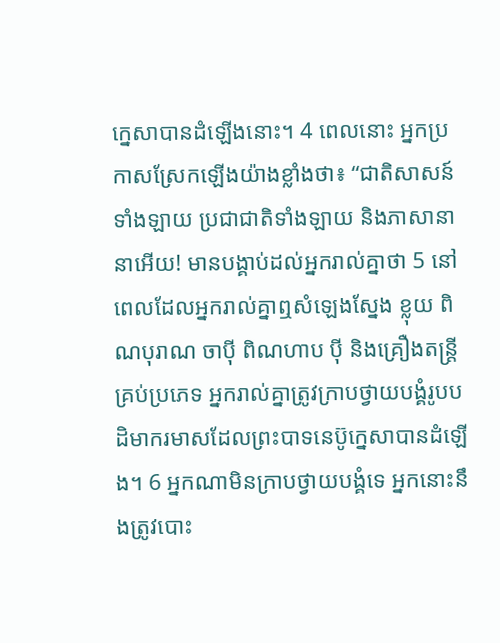ក្នេសាបានដំឡើងនោះ។ 4 ពេលនោះ អ្នកប្រកាសស្រែកឡើងយ៉ាងខ្លាំងថា៖ “ជាតិសាសន៍ទាំងឡាយ ប្រជាជាតិទាំងឡាយ និងភាសានានាអើយ! មានបង្គាប់ដល់អ្នករាល់គ្នាថា 5 នៅពេលដែលអ្នករាល់គ្នាឮសំឡេងស្នែង ខ្លុយ ពិណបុរាណ ចាប៉ី ពិណហាប ប៉ី និងគ្រឿងតន្ត្រីគ្រប់ប្រភេទ អ្នករាល់គ្នាត្រូវក្រាបថ្វាយបង្គំរូបបដិមាករមាសដែលព្រះបាទនេប៊ូក្នេសាបានដំឡើង។ 6 អ្នកណាមិនក្រាបថ្វាយបង្គំទេ អ្នកនោះនឹងត្រូវបោះ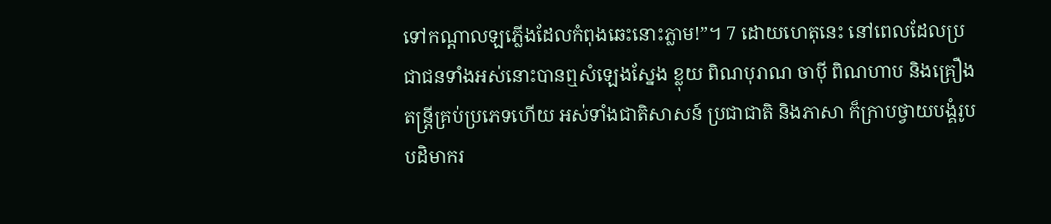ទៅកណ្ដាលឡភ្លើងដែលកំពុងឆេះនោះភ្លាម!”។ 7 ដោយហេតុនេះ នៅពេលដែលប្រជាជនទាំងអស់នោះបានឮសំឡេងស្នែង ខ្លុយ ពិណបុរាណ ចាប៉ី ពិណហាប និងគ្រឿងតន្ត្រីគ្រប់ប្រភេទហើយ អស់ទាំងជាតិសាសន៍ ប្រជាជាតិ និងភាសា ក៏ក្រាបថ្វាយបង្គំរូបបដិមាករ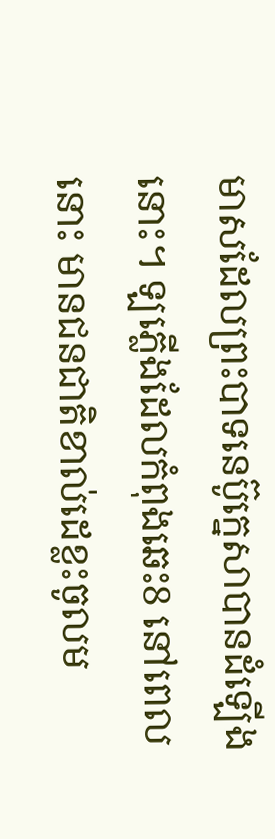មាសដែលព្រះបាទនេប៊ូក្នេសាបានដំឡើងនោះ។ ឡភ្លើងដែលកំពុងឆេះ8 នៅពេលនោះ មានជនជាតិខាល់ដេខ្លះចូលម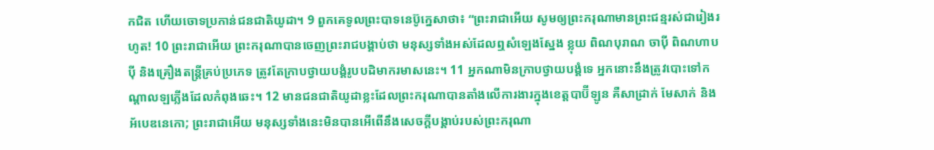កជិត ហើយចោទប្រកាន់ជនជាតិយូដា។ 9 ពួកគេទូលព្រះបាទនេប៊ូក្នេសាថា៖ “ព្រះរាជាអើយ សូមឲ្យព្រះករុណាមានព្រះជន្មរស់ជារៀងរហូត! 10 ព្រះរាជាអើយ ព្រះករុណាបានចេញព្រះរាជបង្គាប់ថា មនុស្សទាំងអស់ដែលឮសំឡេងស្នែង ខ្លុយ ពិណបុរាណ ចាប៉ី ពិណហាប ប៉ី និងគ្រឿងតន្ត្រីគ្រប់ប្រភេទ ត្រូវតែក្រាបថ្វាយបង្គំរូបបដិមាករមាសនេះ។ 11 អ្នកណាមិនក្រាបថ្វាយបង្គំទេ អ្នកនោះនឹងត្រូវបោះទៅកណ្ដាលឡភ្លើងដែលកំពុងឆេះ។ 12 មានជនជាតិយូដាខ្លះដែលព្រះករុណាបានតាំងលើការងារក្នុងខេត្តបាប៊ីឡូន គឺសាដ្រាក់ មែសាក់ និងអ័បេឌនេកោ; ព្រះរាជាអើយ មនុស្សទាំងនេះមិនបានអើពើនឹងសេចក្ដីបង្គាប់របស់ព្រះករុណា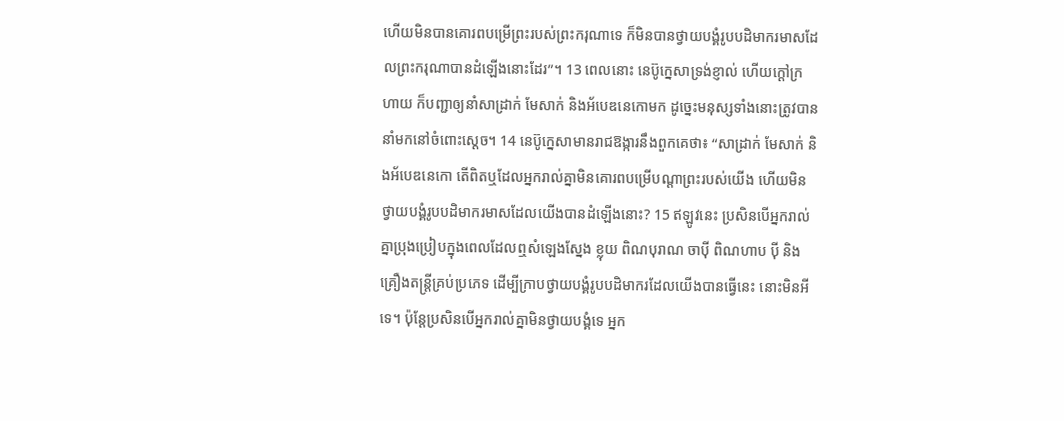ហើយមិនបានគោរពបម្រើព្រះរបស់ព្រះករុណាទេ ក៏មិនបានថ្វាយបង្គំរូបបដិមាករមាសដែលព្រះករុណាបានដំឡើងនោះដែរ”។ 13 ពេលនោះ នេប៊ូក្នេសាទ្រង់ខ្ញាល់ ហើយក្ដៅក្រហាយ ក៏បញ្ជាឲ្យនាំសាដ្រាក់ មែសាក់ និងអ័បេឌនេកោមក ដូច្នេះមនុស្សទាំងនោះត្រូវបាននាំមកនៅចំពោះស្ដេច។ 14 នេប៊ូក្នេសាមានរាជឱង្ការនឹងពួកគេថា៖ “សាដ្រាក់ មែសាក់ និងអ័បេឌនេកោ តើពិតឬដែលអ្នករាល់គ្នាមិនគោរពបម្រើបណ្ដាព្រះរបស់យើង ហើយមិនថ្វាយបង្គំរូបបដិមាករមាសដែលយើងបានដំឡើងនោះ? 15 ឥឡូវនេះ ប្រសិនបើអ្នករាល់គ្នាប្រុងប្រៀបក្នុងពេលដែលឮសំឡេងស្នែង ខ្លុយ ពិណបុរាណ ចាប៉ី ពិណហាប ប៉ី និងគ្រឿងតន្ត្រីគ្រប់ប្រភេទ ដើម្បីក្រាបថ្វាយបង្គំរូបបដិមាករដែលយើងបានធ្វើនេះ នោះមិនអីទេ។ ប៉ុន្តែប្រសិនបើអ្នករាល់គ្នាមិនថ្វាយបង្គំទេ អ្នក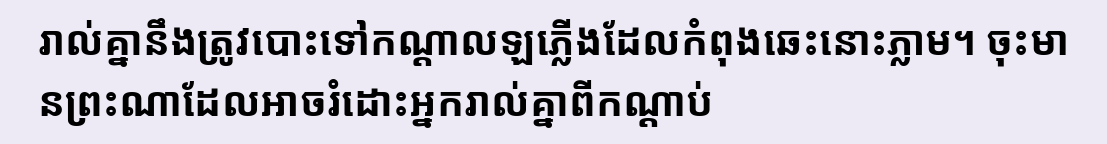រាល់គ្នានឹងត្រូវបោះទៅកណ្ដាលឡភ្លើងដែលកំពុងឆេះនោះភ្លាម។ ចុះមានព្រះណាដែលអាចរំដោះអ្នករាល់គ្នាពីកណ្ដាប់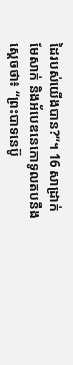ដៃរបស់យើងបាន?”។ 16 សាដ្រាក់ មែសាក់ និងអ័បេឌនេកោទូលតបនឹងស្ដេចថា៖ “ព្រះបាទនេប៊ូ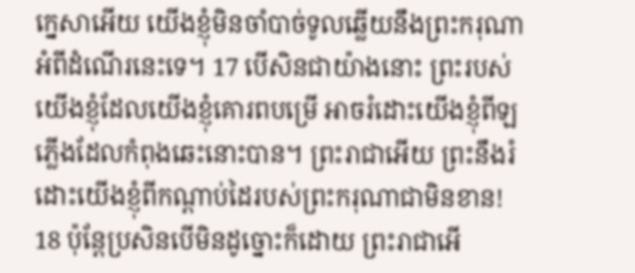ក្នេសាអើយ យើងខ្ញុំមិនចាំបាច់ទូលឆ្លើយនឹងព្រះករុណាអំពីដំណើរនេះទេ។ 17 បើសិនជាយ៉ាងនោះ ព្រះរបស់យើងខ្ញុំដែលយើងខ្ញុំគោរពបម្រើ អាចរំដោះយើងខ្ញុំពីឡភ្លើងដែលកំពុងឆេះនោះបាន។ ព្រះរាជាអើយ ព្រះនឹងរំដោះយើងខ្ញុំពីកណ្ដាប់ដៃរបស់ព្រះករុណាជាមិនខាន! 18 ប៉ុន្តែប្រសិនបើមិនដូច្នោះក៏ដោយ ព្រះរាជាអើ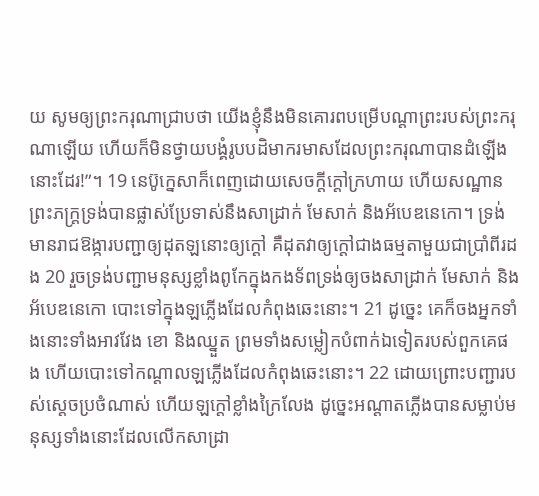យ សូមឲ្យព្រះករុណាជ្រាបថា យើងខ្ញុំនឹងមិនគោរពបម្រើបណ្ដាព្រះរបស់ព្រះករុណាឡើយ ហើយក៏មិនថ្វាយបង្គំរូបបដិមាករមាសដែលព្រះករុណាបានដំឡើងនោះដែរ!”។ 19 នេប៊ូក្នេសាក៏ពេញដោយសេចក្ដីក្ដៅក្រហាយ ហើយសណ្ឋានព្រះភក្ត្រទ្រង់បានផ្លាស់ប្រែទាស់នឹងសាដ្រាក់ មែសាក់ និងអ័បេឌនេកោ។ ទ្រង់មានរាជឱង្ការបញ្ជាឲ្យដុតឡនោះឲ្យក្ដៅ គឺដុតវាឲ្យក្ដៅជាងធម្មតាមួយជាប្រាំពីរដង 20 រួចទ្រង់បញ្ជាមនុស្សខ្លាំងពូកែក្នុងកងទ័ពទ្រង់ឲ្យចងសាដ្រាក់ មែសាក់ និងអ័បេឌនេកោ បោះទៅក្នុងឡភ្លើងដែលកំពុងឆេះនោះ។ 21 ដូច្នេះ គេក៏ចងអ្នកទាំងនោះទាំងអាវវែង ខោ និងឈ្នួត ព្រមទាំងសម្លៀកបំពាក់ឯទៀតរបស់ពួកគេផង ហើយបោះទៅកណ្ដាលឡភ្លើងដែលកំពុងឆេះនោះ។ 22 ដោយព្រោះបញ្ជារបស់ស្ដេចប្រថំណាស់ ហើយឡក្ដៅខ្លាំងក្រៃលែង ដូច្នេះអណ្ដាតភ្លើងបានសម្លាប់មនុស្សទាំងនោះដែលលើកសាដ្រា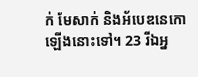ក់ មែសាក់ និងអ័បេឌនេកោឡើងនោះទៅ។ 23 រីឯអ្ន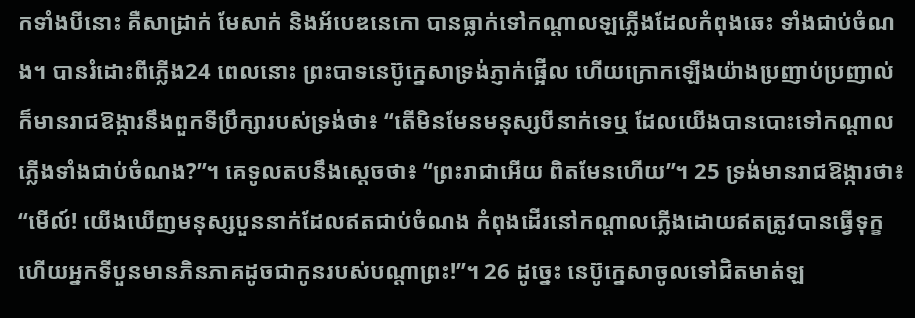កទាំងបីនោះ គឺសាដ្រាក់ មែសាក់ និងអ័បេឌនេកោ បានធ្លាក់ទៅកណ្ដាលឡភ្លើងដែលកំពុងឆេះ ទាំងជាប់ចំណង។ បានរំដោះពីភ្លើង24 ពេលនោះ ព្រះបាទនេប៊ូក្នេសាទ្រង់ភ្ញាក់ផ្អើល ហើយក្រោកឡើងយ៉ាងប្រញាប់ប្រញាល់ ក៏មានរាជឱង្ការនឹងពួកទីប្រឹក្សារបស់ទ្រង់ថា៖ “តើមិនមែនមនុស្សបីនាក់ទេឬ ដែលយើងបានបោះទៅកណ្ដាលភ្លើងទាំងជាប់ចំណង?”។ គេទូលតបនឹងស្ដេចថា៖ “ព្រះរាជាអើយ ពិតមែនហើយ”។ 25 ទ្រង់មានរាជឱង្ការថា៖ “មើល៍! យើងឃើញមនុស្សបួននាក់ដែលឥតជាប់ចំណង កំពុងដើរនៅកណ្ដាលភ្លើងដោយឥតត្រូវបានធ្វើទុក្ខ ហើយអ្នកទីបួនមានភិនភាគដូចជាកូនរបស់បណ្ដាព្រះ!”។ 26 ដូច្នេះ នេប៊ូក្នេសាចូលទៅជិតមាត់ឡ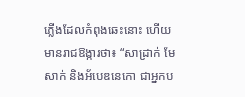ភ្លើងដែលកំពុងឆេះនោះ ហើយមានរាជឱង្ការថា៖ “សាដ្រាក់ មែសាក់ និងអ័បេឌនេកោ ជាអ្នកប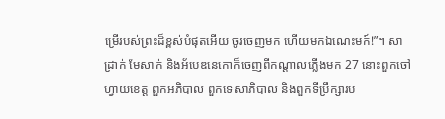ម្រើរបស់ព្រះដ៏ខ្ពស់បំផុតអើយ ចូរចេញមក ហើយមកឯណេះមក៍!”។ សាដ្រាក់ មែសាក់ និងអ័បេឌនេកោក៏ចេញពីកណ្ដាលភ្លើងមក 27 នោះពួកចៅហ្វាយខេត្ត ពួកអភិបាល ពួកទេសាភិបាល និងពួកទីប្រឹក្សារប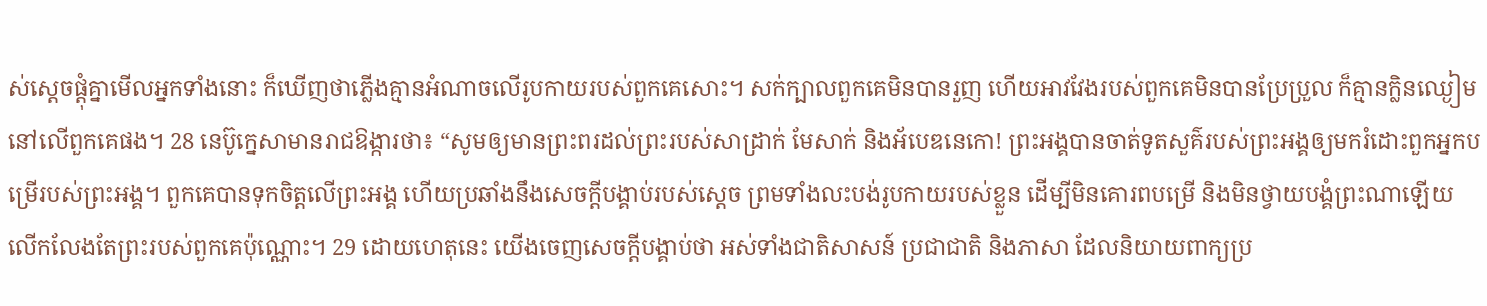ស់ស្ដេចផ្ដុំគ្នាមើលអ្នកទាំងនោះ ក៏ឃើញថាភ្លើងគ្មានអំណាចលើរូបកាយរបស់ពួកគេសោះ។ សក់ក្បាលពួកគេមិនបានរួញ ហើយអាវវែងរបស់ពួកគេមិនបានប្រែប្រួល ក៏គ្មានក្លិនឈ្ងៀមនៅលើពួកគេផង។ 28 នេប៊ូក្នេសាមានរាជឱង្ការថា៖ “សូមឲ្យមានព្រះពរដល់ព្រះរបស់សាដ្រាក់ មែសាក់ និងអ័បេឌនេកោ! ព្រះអង្គបានចាត់ទូតសួគ៌របស់ព្រះអង្គឲ្យមករំដោះពួកអ្នកបម្រើរបស់ព្រះអង្គ។ ពួកគេបានទុកចិត្តលើព្រះអង្គ ហើយប្រឆាំងនឹងសេចក្ដីបង្គាប់របស់ស្ដេច ព្រមទាំងលះបង់រូបកាយរបស់ខ្លួន ដើម្បីមិនគោរពបម្រើ និងមិនថ្វាយបង្គំព្រះណាឡើយ លើកលែងតែព្រះរបស់ពួកគេប៉ុណ្ណោះ។ 29 ដោយហេតុនេះ យើងចេញសេចក្ដីបង្គាប់ថា អស់ទាំងជាតិសាសន៍ ប្រជាជាតិ និងភាសា ដែលនិយាយពាក្យប្រ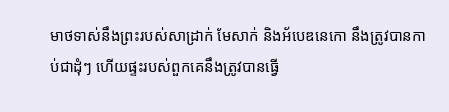មាថទាស់នឹងព្រះរបស់សាដ្រាក់ មែសាក់ និងអ័បេឌនេកោ នឹងត្រូវបានកាប់ជាដុំៗ ហើយផ្ទះរបស់ពួកគេនឹងត្រូវបានធ្វើ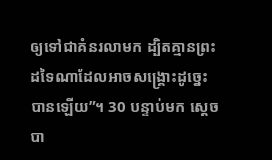ឲ្យទៅជាគំនរលាមក ដ្បិតគ្មានព្រះដទៃណាដែលអាចសង្គ្រោះដូច្នេះបានឡើយ”។ 30 បន្ទាប់មក ស្ដេចបា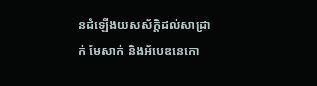នដំឡើងយសស័ក្ដិដល់សាដ្រាក់ មែសាក់ និងអ័បេឌនេកោ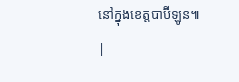នៅក្នុងខេត្តបាប៊ីឡូន៕ |